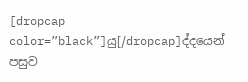[dropcap color=”black”]යු[/dropcap]ද්දයෙන් පසුව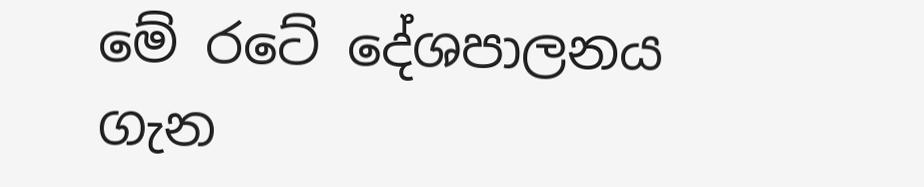මේ රටේ දේශපාලනය ගැන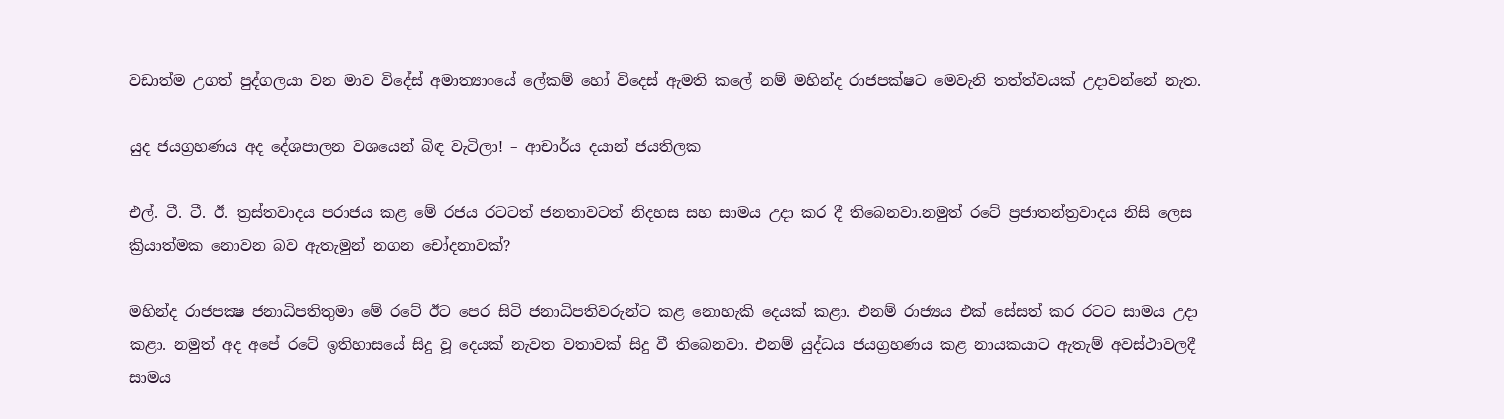වඩාත්ම උගත් පුද්ගලයා වන මාව විදේස් අමාත්‍යාංයේ ලේකම් හෝ විදෙස් ඇමති කලේ නම් මහින්ද රාජපක්ෂට මෙවැනි තත්ත්වයක් උදාවන්නේ නැත.

යුද ජයග්‍රහණය අද දේශපාලන වශයෙන් බිඳ වැටිලා! – ආචාර්ය දයාන් ජයතිලක

එල්. ටී. ටී. ඊ. ත්‍රස්‌තවාදය පරාජය කළ මේ රජය රටටත් ජනතාවටත් නිදහස සහ සාමය උදා කර දී තිබෙනවා.නමුත් රටේ ප්‍රජාතන්ත්‍රවාදය නිසි ලෙස ක්‍රියාත්මක නොවන බව ඇතැමුන් නගන චෝදනාවක්‌?

මහින්ද රාජපක්‍ෂ ජනාධිපතිතුමා මේ රටේ ඊට පෙර සිටි ජනාධිපතිවරුන්ට කළ නොහැකි දෙයක්‌ කළා. එනම් රාජ්‍යය එක්‌ සේසත් කර රටට සාමය උදා කළා. නමුත් අද අපේ රටේ ඉතිහාසයේ සිදු වූ දෙයක්‌ නැවත වතාවක්‌ සිදු වී තිබෙනවා. එනම් යුද්ධය ජයග්‍රහණය කළ නායකයාට ඇතැම් අවස්‌ථාවලදී සාමය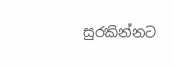සුරකින්නට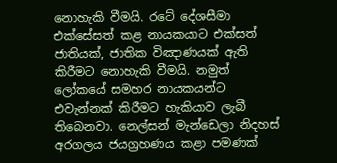නොහැකි වීමයි. රටේ දේශසීමා එක්‌සේසත් කළ නායකයාට එක්‌සත් ජාතියක්‌, ජාතික විඤාණයක්‌ ඇති කිරීමට නොහැකි වීමයි. නමුත් ලෝකයේ සමහර නායකයන්ට එවැන්නක්‌ කිරීමට හැකියාව ලැබී තිබෙනවා. නෙල්සන් මැන්ඩෙලා නිදහස්‌ අරගලය ජයග්‍රහණය කළා පමණක්‌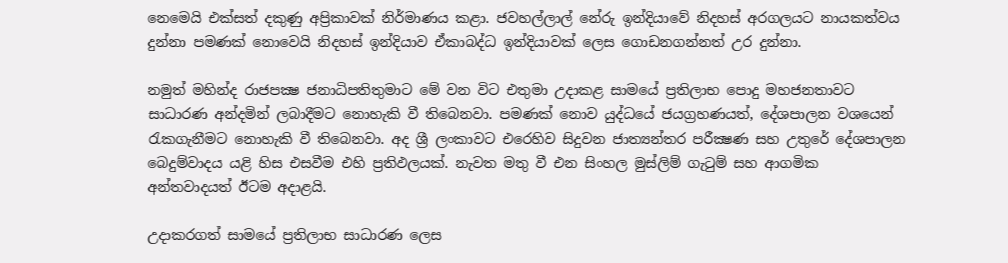නෙමෙයි එක්‌සත් දකුණු අප්‍රිකාවක්‌ නිර්මාණය කළා. ජවහල්ලාල් නේරු ඉන්දියාවේ නිදහස්‌ අරගලයට නායකත්වය දුන්නා පමණක්‌ නොවෙයි නිදහස්‌ ඉන්දියාව ඒකාබද්ධ ඉන්දියාවක්‌ ලෙස ගොඩනගන්නත් උර දුන්නා.

නමුත් මහින්ද රාජපක්‍ෂ ජනාධිපතිතුමාට මේ වන විට එතුමා උදාකළ සාමයේ ප්‍රතිලාභ පොදු මහජනතාවට සාධාරණ අන්දමින් ලබාදීමට නොහැකි වී තිබෙනවා. පමණක්‌ නොව යුද්ධයේ ජයග්‍රහණයත්, දේශපාලන වශයෙන් රැකගැනීමට නොහැකි වී තිබෙනවා. අද ශ්‍රී ලංකාවට එරෙහිව සිදුවන ජාත්‍යන්තර පරීක්‍ෂණ සහ උතුරේ දේශපාලන බෙදුම්වාදය යළි හිස එසවීම එහි ප්‍රතිඵලයක්‌. නැවත මතු වී එන සිංහල මුස්‌ලිම් ගැටුම් සහ ආගමික අන්තවාදයත් ඊටම අදාළයි.

උදාකරගත් සාමයේ ප්‍රතිලාභ සාධාරණ ලෙස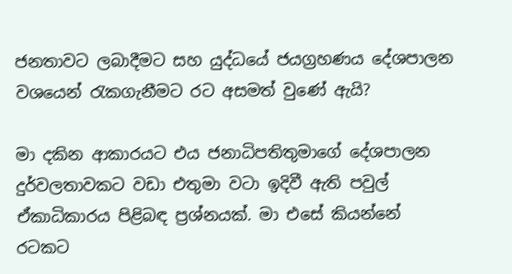ජනතාවට ලබාදීමට සහ යුද්ධයේ ජයග්‍රහණය දේශපාලන වශයෙන් රැකගැනීමට රට අසමත් වුණේ ඇයි?

මා දකින ආකාරයට එය ජනාධිපතිතුමාගේ දේශපාලන දුර්වලතාවකට වඩා එතුමා වටා ඉදිවී ඇති පවුල් ඒකාධිකාරය පිළිබඳ ප්‍රශ්නයක්‌. මා එසේ කියන්නේ රටකට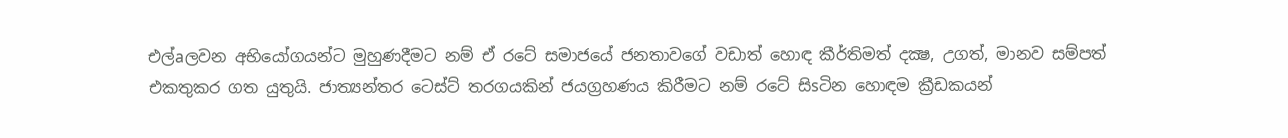එල්aලවන අභියෝගයන්ට මුහුණදීමට නම් ඒ රටේ සමාජයේ ජනතාවගේ වඩාත් හොඳ කීර්තිමත් දක්‍ෂ, උගත්, මානව සම්පත් එකතුකර ගත යුතුයි. ජාත්‍යන්තර ටෙස්‌ට්‌ තරගයකින් ජයග්‍රහණය කිරීමට නම් රටේ සිsටින හොඳම ක්‍රීඩකයන්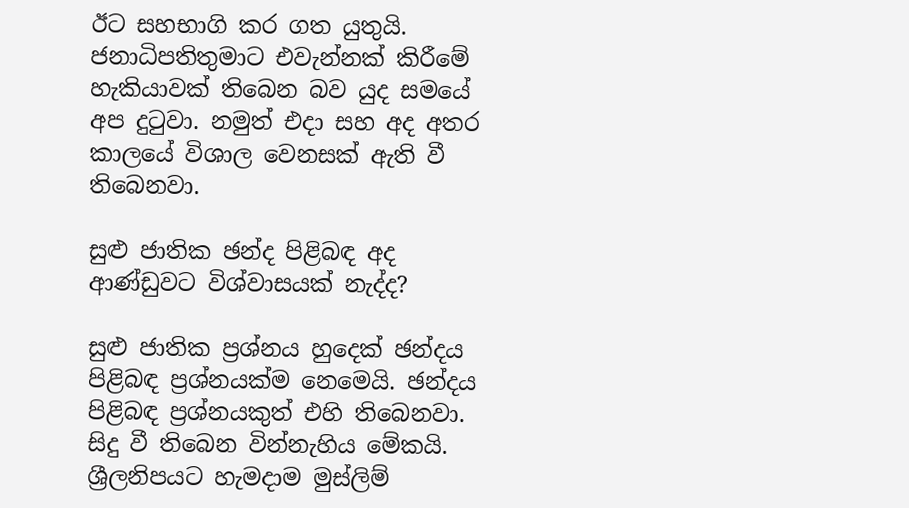ඊට සහභාගි කර ගත යුතුයි. ජනාධිපතිතුමාට එවැන්නක්‌ කිරීමේ හැකියාවක්‌ තිබෙන බව යුද සමයේ අප දුටුවා. නමුත් එදා සහ අද අතර කාලයේ විශාල වෙනසක්‌ ඇති වී තිබෙනවා.

සුළු ජාතික ඡන්ද පිළිබඳ අද ආණ්‌ඩුවට විශ්වාසයක්‌ නැද්ද?

සුළු ජාතික ප්‍රශ්නය හුදෙක්‌ ඡන්දය පිළිබඳ ප්‍රශ්නයක්‌ම නෙමෙයි. ඡන්දය පිළිබඳ ප්‍රශ්නයකුත් එහි තිබෙනවා. සිදු වී තිබෙන වින්නැහිය මේකයි. ශ්‍රීලනිපයට හැමදාම මුස්‌ලිම්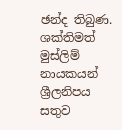ඡන්ද තිබුණ. ශක්‌තිමත් මුස්‌ලිම් නායකයන් ශ්‍රීලනිපය සතුව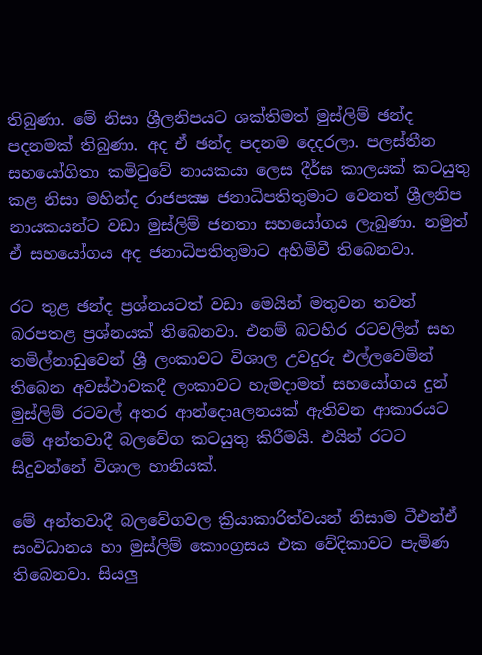තිබුණා. මේ නිසා ශ්‍රීලනිපයට ශක්‌තිමත් මුස්‌ලිම් ඡන්ද පදනමක්‌ තිබුණා. අද ඒ ඡන්ද පදනම දෙදරලා. පලස්‌තීන සහයෝගිතා කමිටුවේ නායකයා ලෙස දීර්ඝ කාලයක්‌ කටයුතු කළ නිසා මහින්ද රාජපක්‍ෂ ජනාධිපතිතුමාට වෙනත් ශ්‍රීලනිප නායකයන්ට වඩා මුස්‌ලිම් ජනතා සහයෝගය ලැබුණා. නමුත් ඒ සහයෝගය අද ජනාධිපතිතුමාට අහිමිවී තිබෙනවා.

රට තුළ ඡන්ද ප්‍රශ්නයටත් වඩා මෙයින් මතුවන තවත් බරපතළ ප්‍රශ්නයක්‌ තිබෙනවා. එනම් බටහිර රටවලින් සහ තමිල්නාඩුවෙන් ශ්‍රී ලංකාවට විශාල උවදුරු එල්ලවෙමින් තිබෙන අවස්‌ථාවකදී ලංකාවට හැමදාමත් සහයෝගය දුන් මුස්‌ලිම් රටවල් අතර ආන්දොaලනයක්‌ ඇතිවන ආකාරයට මේ අන්තවාදී බලවේග කටයුතු කිරීමයි. එයින් රටට සිදුවන්නේ විශාල හානියක්‌.

මේ අන්තවාදී බලවේගවල ක්‍රියාකාරිත්වයන් නිසාම ටීඑන්ඒ සංවිධානය හා මුස්‌ලිම් කොංග්‍රසය එක වේදිකාවට පැමිණ තිබෙනවා. සියලු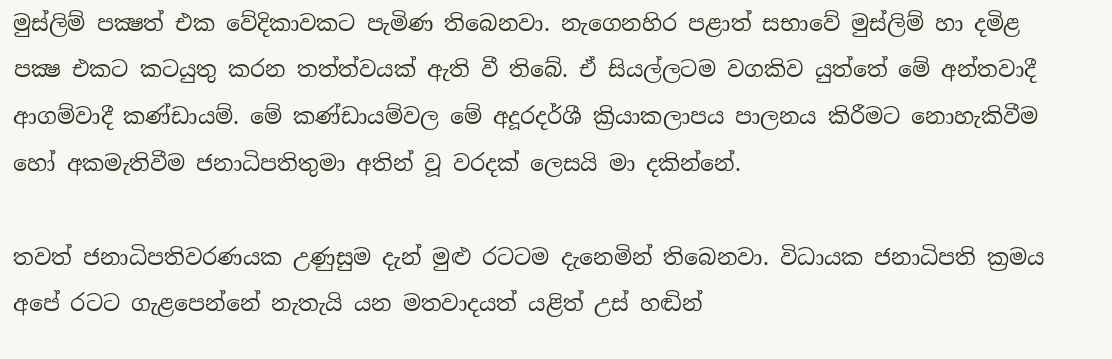මුස්‌ලිම් පක්‍ෂත් එක වේදිකාවකට පැමිණ තිබෙනවා. නැගෙනහිර පළාත් සභාවේ මුස්‌ලිම් හා දමිළ පක්‍ෂ එකට කටයුතු කරන තත්ත්වයක්‌ ඇති වී තිබේ. ඒ සියල්ලටම වගකිව යුත්තේ මේ අන්තවාදී ආගම්වාදී කණ්‌ඩායම්. මේ කණ්‌ඩායම්වල මේ අදූරදර්ශී ක්‍රියාකලාපය පාලනය කිරීමට නොහැකිවීම හෝ අකමැතිවීම ජනාධිපතිතුමා අතින් වූ වරදක්‌ ලෙසයි මා දකින්නේ.

තවත් ජනාධිපතිවරණයක උණුසුම දැන් මුළු රටටම දැනෙමින් තිබෙනවා. විධායක ජනාධිපති ක්‍රමය අපේ රටට ගැළපෙන්නේ නැතැයි යන මතවාදයත් යළිත් උස්‌ හඬින්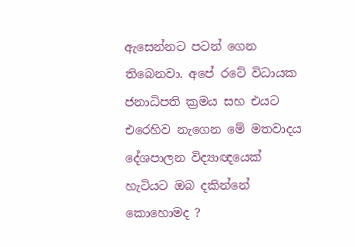ඇසෙන්නට පටන් ගෙන තිබෙනවා. අපේ රටේ විධායක ජනාධිපති ක්‍රමය සහ එයට එරෙහිව නැගෙන මේ මතවාදය දේශපාලන විද්‍යාඥයෙක්‌ හැටියට ඔබ දකින්නේ කොහොමද ?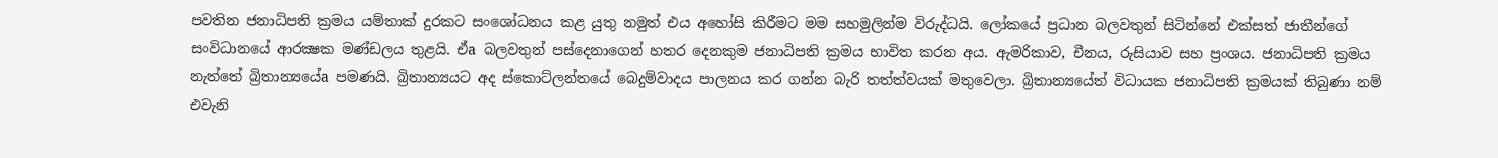පවතින ජනාධිපති ක්‍රමය යම්තාක්‌ දුරකට සංශෝධනය කළ යුතු නමුත් එය අහෝසි කිරීමට මම සහමුලින්ම විරුද්ධයි. ලෝකයේ ප්‍රධාන බලවතුන් සිටින්නේ එක්‌සත් ජාතීන්ගේ සංවිධානයේ ආරක්‍ෂක මණ්‌ඩලය තුළයි. ඒa බලවතුන් පස්‌දෙනාගෙන් හතර දෙනකුම ජනාධිපති ක්‍රමය භාවිත කරන අය. ඇමරිකාව, චීනය, රුසියාව සහ ප්‍රංශය. ජනාධිපති ක්‍රමය නැත්තේ බ්‍රිතාන්‍යයේa පමණයි. බ්‍රිතාන්‍යයට අද ස්‌කොට්‌ලන්තයේ බෙදුම්වාදය පාලනය කර ගන්න බැරි තත්ත්වයක්‌ මතුවෙලා. බ්‍රිතාන්‍යයේත් විධායක ජනාධිපති ක්‍රමයක්‌ තිබුණා නම් එවැනි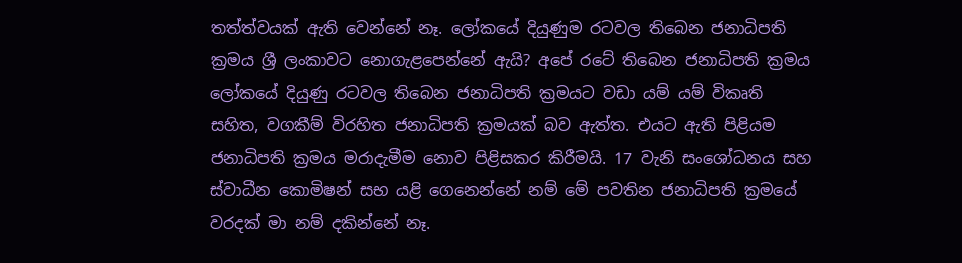තත්ත්වයක්‌ ඇති වෙන්නේ නෑ. ලෝකයේ දියුණුම රටවල තිබෙන ජනාධිපති ක්‍රමය ශ්‍රී ලංකාවට නොගැළපෙන්නේ ඇයි? අපේ රටේ තිබෙන ජනාධිපති ක්‍රමය ලෝකයේ දියුණු රටවල තිබෙන ජනාධිපති ක්‍රමයට වඩා යම් යම් විකෘති සහිත, වගකීම් විරහිත ජනාධිපති ක්‍රමයක්‌ බව ඇත්ත. එයට ඇති පිළියම ජනාධිපති ක්‍රමය මරාදැමීම නොව පිළිසකර කිරීමයි. 17 වැනි සංශෝධනය සහ ස්‌වාධීන කොමිෂන් සභ යළි ගෙනෙන්නේ නම් මේ පවතින ජනාධිපති ක්‍රමයේ වරදක්‌ මා නම් දකින්නේ නෑ.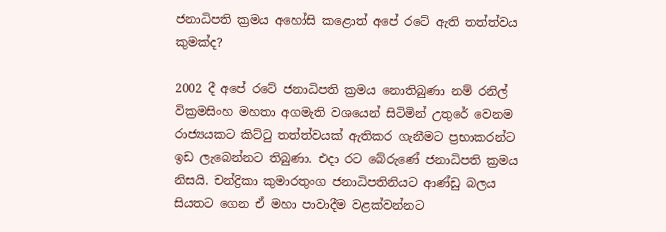ජනාධිපති ක්‍රමය අහෝසි කළොත් අපේ රටේ ඇති තත්ත්වය කුමක්‌ද?

2002 දී අපේ රටේ ජනාධිපති ක්‍රමය නොතිබුණා නම් රනිල් වික්‍රමසිංහ මහතා අගමැති වශයෙන් සිටිමින් උතුරේ වෙනම රාජ්‍යයකට කිට්‌ටු තත්ත්වයක්‌ ඇතිකර ගැනීමට ප්‍රභාකරන්ට ඉඩ ලැබෙන්නට තිබුණා. එදා රට බේරුණේ ජනාධිපති ක්‍රමය නිසයි. චන්ද්‍රිකා කුමාරතුංග ජනාධිපතිනියට ආණ්‌ඩු බලය සියතට ගෙන ඒ මහා පාවාදීම වළක්‌වන්නට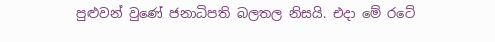පුළුවන් වුණේ ජනාධිපති බලතල නිසයි. එදා මේ රටේ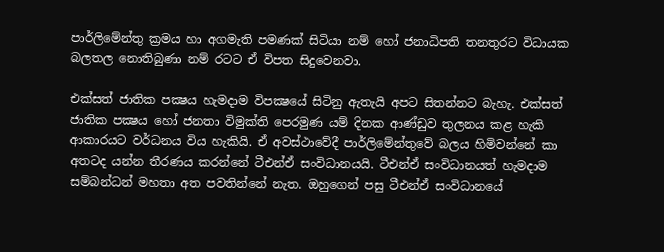පාර්ලිමේන්තු ක්‍රමය හා අගමැති පමණක්‌ සිටියා නම් හෝ ජනාධිපති තනතුරට විධායක බලතල නොතිබුණා නම් රටට ඒ විපත සිදුවෙනවා.

එක්‌සත් ජාතික පක්‍ෂය හැමදාම විපක්‍ෂයේ සිටිනු ඇතැයි අපට සිතන්නට බැහැ. එක්‌සත් ජාතික පක්‍ෂය හෝ ජනතා විමුක්‌ති පෙරමුණ යම් දිනක ආණ්‌ඩුව තුලනය කළ හැකි ආකාරයට වර්ධනය විය හැකියි. ඒ අවස්‌ථාවේදී පාර්ලිමේන්තුවේ බලය හිමිවන්නේ කා අතටද යන්න තීරණය කරන්නේ ටීඑන්ඒ සංවිධානයයි. ටීඑන්ඒ සංවිධානයත් හැමදාම සම්බන්ධන් මහතා අත පවතින්නේ නැත. ඔහුගෙන් පසු ටීඑන්ඒ සංවිධානයේ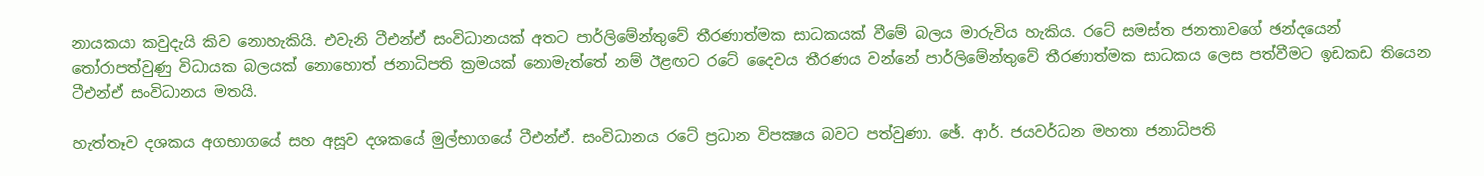නායකයා කවුදැයි කිව නොහැකියි. එවැනි ටීඑන්ඒ සංවිධානයක්‌ අතට පාර්ලිමේන්තුවේ තීරණාත්මක සාධකයක්‌ වීමේ බලය මාරුවිය හැකිය. රටේ සමස්‌ත ජනතාවගේ ඡන්දයෙන් තෝරාපත්වුණු විධායක බලයක්‌ නොහොත් ජනාධිපති ක්‍රමයක්‌ නොමැත්තේ නම් ඊළඟට රටේ දෛවය තීරණය වන්නේ පාර්ලිමේන්තුවේ තීරණාත්මක සාධකය ලෙස පත්වීමට ඉඩකඩ තියෙන ටීඑන්ඒ සංවිධානය මතයි.

හැත්තෑව දශකය අගභාගයේ සහ අසූව දශකයේ මුල්භාගයේ ටීඑන්ඒ. සංවිධානය රටේ ප්‍රධාන විපක්‍ෂය බවට පත්වුණා. ඡේ. ආර්. ජයවර්ධන මහතා ජනාධිපති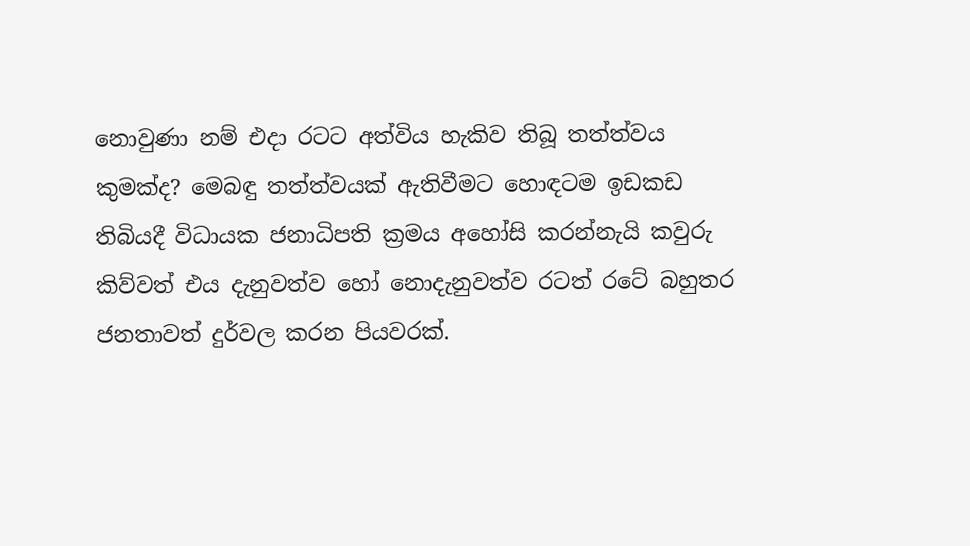නොවුණා නම් එදා රටට අත්විය හැකිව තිබූ තත්ත්වය කුමක්‌ද? මෙබඳු තත්ත්වයක්‌ ඇතිවීමට හොඳටම ඉඩකඩ තිබියදී විධායක ජනාධිපති ක්‍රමය අහෝසි කරන්නැයි කවුරු කිව්වත් එය දැනුවත්ව හෝ නොදැනුවත්ව රටත් රටේ බහුතර ජනතාවත් දුර්වල කරන පියවරක්‌.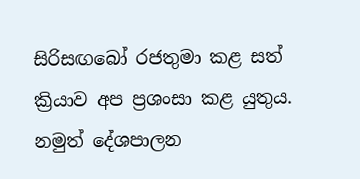සිරිසඟබෝ රජතුමා කළ සත් ක්‍රියාව අප ප්‍රශංසා කළ යුතුය. නමුත් දේශපාලන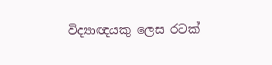විද්‍යාඥයකු ලෙස රටක්‌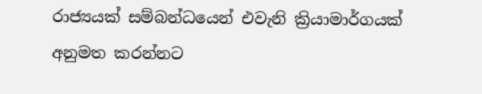රාජ්‍යයක්‌ සම්බන්ධයෙන් එවැනි ක්‍රියාමාර්ගයක්‌ අනුමත කරන්නට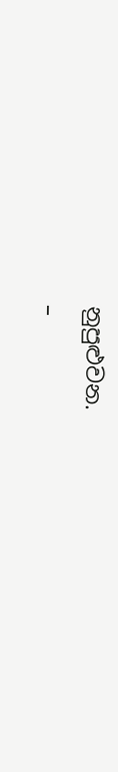නුපුළුවන.
–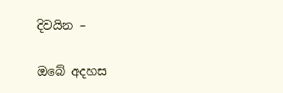දිවයින –

ඔබේ අදහස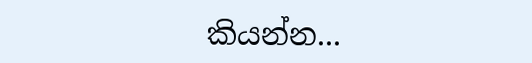කියන්න...